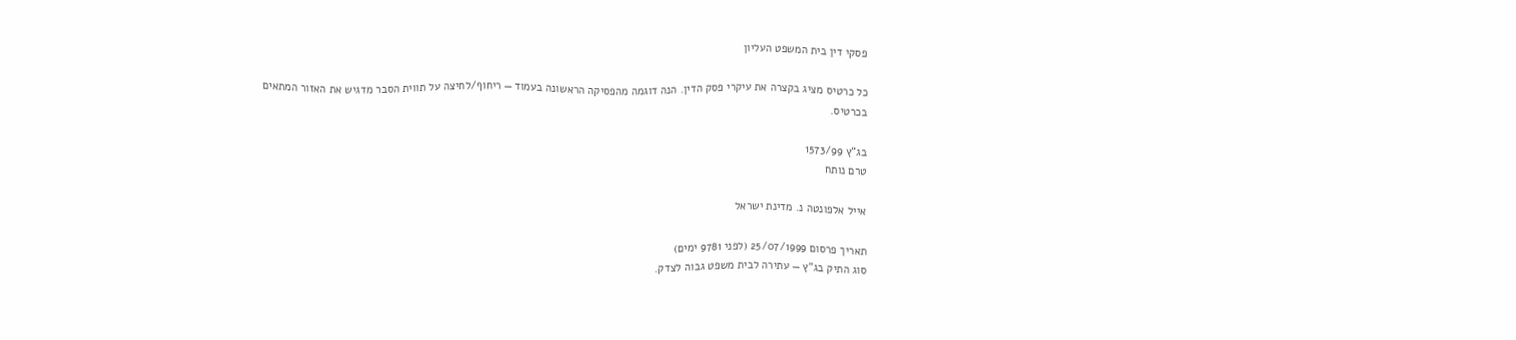פסקי דין בית המשפט העליון

כל כרטיס מציג בקצרה את עיקרי פסק הדין. הנה דוגמה מהפסיקה הראשונה בעמוד — ריחוף/לחיצה על תווית הסבר מדגיש את האזור המתאים בכרטיס.

בג"ץ 1573/99
טרם נותח

אייל אלפונטה נ. מדינת ישראל

תאריך פרסום 25/07/1999 (לפני 9781 ימים)
סוג התיק בג"ץ — עתירה לבית משפט גבוה לצדק.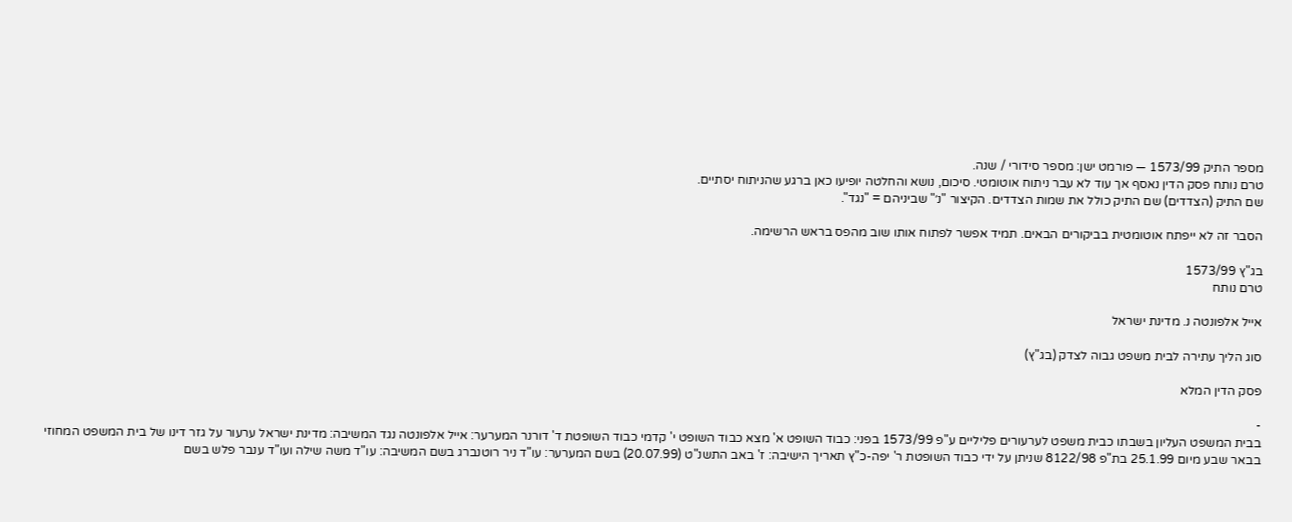מספר התיק 1573/99 — פורמט ישן: מספר סידורי / שנה.
טרם נותח פסק הדין נאסף אך עוד לא עבר ניתוח אוטומטי. סיכום, נושא והחלטה יופיעו כאן ברגע שהניתוח יסתיים.
שם התיק (הצדדים) שם התיק כולל את שמות הצדדים. הקיצור "נ׳" שביניהם = "נגד".

הסבר זה לא ייפתח אוטומטית בביקורים הבאים. תמיד אפשר לפתוח אותו שוב מהפס בראש הרשימה.

בג"ץ 1573/99
טרם נותח

אייל אלפונטה נ. מדינת ישראל

סוג הליך עתירה לבית משפט גבוה לצדק (בג"ץ)

פסק הדין המלא

-
בבית המשפט העליון בשבתו כבית משפט לערעורים פליליים ע"פ 1573/99 בפני: כבוד השופט א' מצא כבוד השופט י' קדמי כבוד השופטת ד' דורנר המערער: אייל אלפונטה נגד המשיבה: מדינת ישראל ערעור על גזר דינו של בית המשפט המחוזי בבאר שבע מיום 25.1.99 בת"פ 8122/98 שניתן על ידי כבוד השופטת ר' יפה-כ"ץ תאריך הישיבה: ז' באב התשנ"ט (20.07.99) בשם המערער: עו"ד ניר רוטנברג בשם המשיבה: עו"ד משה שילה ועו"ד ענבר פלש בשם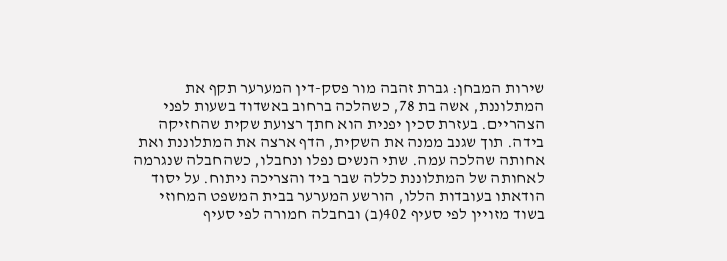שירות המבחן: גברת זהבה מור פסק-דין המערער תקף את המתלוננת, אשה בת 78, כשהלכה ברחוב באשדוד בשעות לפני הצהריים. בעזרת סכין יפנית הוא חתך רצועת שקית שהחזיקה בידה. תוך שגנב ממנה את השקית, הדף ארצה את המתלוננת ואת אחותה שהלכה עמה. שתי הנשים נפלו ונחבלו, כשהחבלה שנגרמה לאחותה של המתלוננת כללה שבר ביד והצריכה ניתוח. על יסוד הודאתו בעובדות הללו, הורשע המערער בבית המשפט המחוזי בשוד מזויין לפי סעיף 402(ב) ובחבלה חמורה לפי סעיף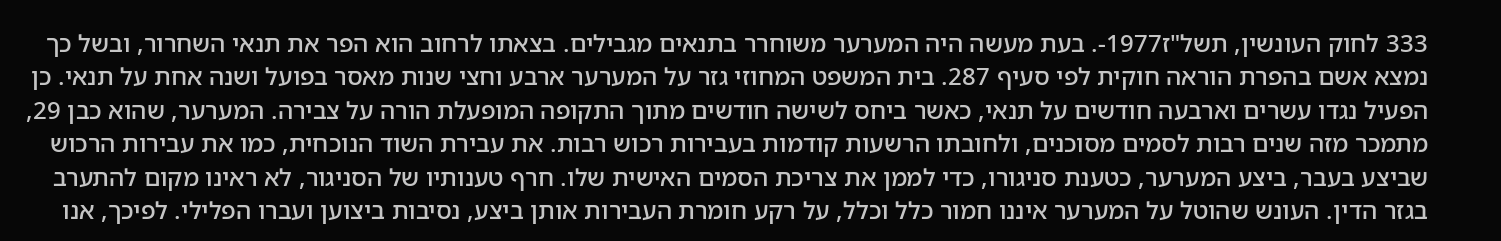333 לחוק העונשין, תשל"ז1977-. בעת מעשה היה המערער משוחרר בתנאים מגבילים. בצאתו לרחוב הוא הפר את תנאי השחרור, ובשל כך נמצא אשם בהפרת הוראה חוקית לפי סעיף 287. בית המשפט המחוזי גזר על המערער ארבע וחצי שנות מאסר בפועל ושנה אחת על תנאי. כן הפעיל נגדו עשרים וארבעה חודשים על תנאי, כאשר ביחס לשישה חודשים מתוך התקופה המופעלת הורה על צבירה. המערער, שהוא כבן 29, מתמכר מזה שנים רבות לסמים מסוכנים, ולחובתו הרשעות קודמות בעבירות רכוש רבות. את עבירת השוד הנוכחית, כמו את עבירות הרכוש שביצע בעבר, ביצע המערער, כטענת סניגורו, כדי לממן את צריכת הסמים האישית שלו. חרף טענותיו של הסניגור, לא ראינו מקום להתערב בגזר הדין. העונש שהוטל על המערער איננו חמור כלל וכלל, על רקע חומרת העבירות אותן ביצע, נסיבות ביצוען ועברו הפלילי. לפיכך, אנו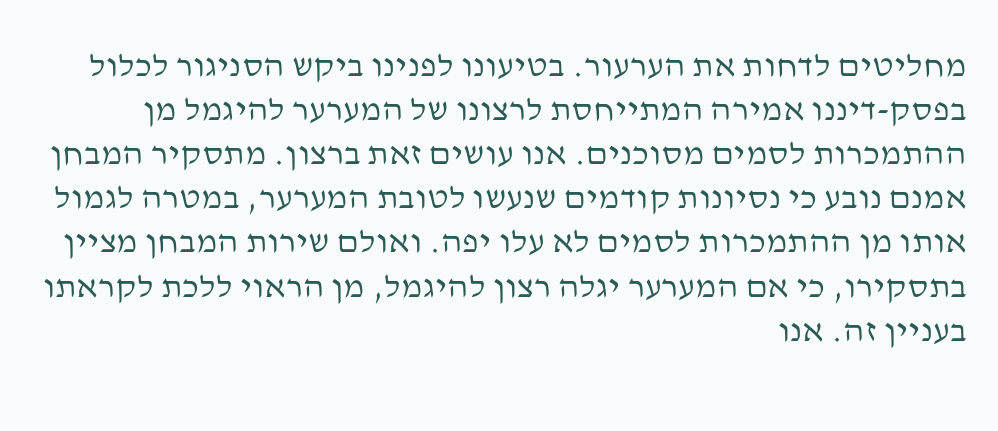מחליטים לדחות את הערעור. בטיעונו לפנינו ביקש הסניגור לכלול בפסק-דיננו אמירה המתייחסת לרצונו של המערער להיגמל מן ההתמכרות לסמים מסוכנים. אנו עושים זאת ברצון. מתסקיר המבחן אמנם נובע כי נסיונות קודמים שנעשו לטובת המערער, במטרה לגמול אותו מן ההתמכרות לסמים לא עלו יפה. ואולם שירות המבחן מציין בתסקירו, כי אם המערער יגלה רצון להיגמל, מן הראוי ללכת לקראתו בעניין זה. אנו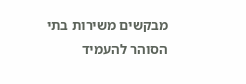מבקשים משירות בתי הסוהר להעמיד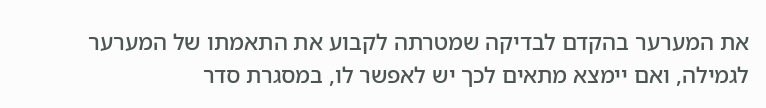את המערער בהקדם לבדיקה שמטרתה לקבוע את התאמתו של המערער לגמילה, ואם יימצא מתאים לכך יש לאפשר לו, במסגרת סדר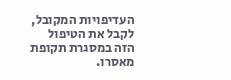העדיפויות המקובל, לקבל את הטיפול הזה במסגרת תקופת מאסרו.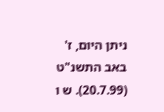ניתן היום, ז' באב התשנ"ט (20.7.99). ש ו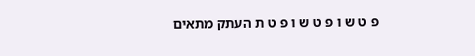פ ט ש ו פ ט ש ו פ ט ת העתק מתאים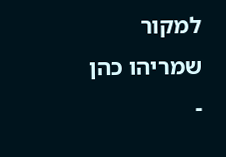למקור שמריהו כהן -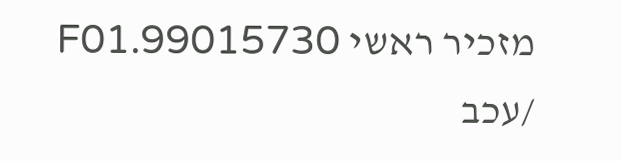מזכיר ראשי 99015730.F01 /עכב